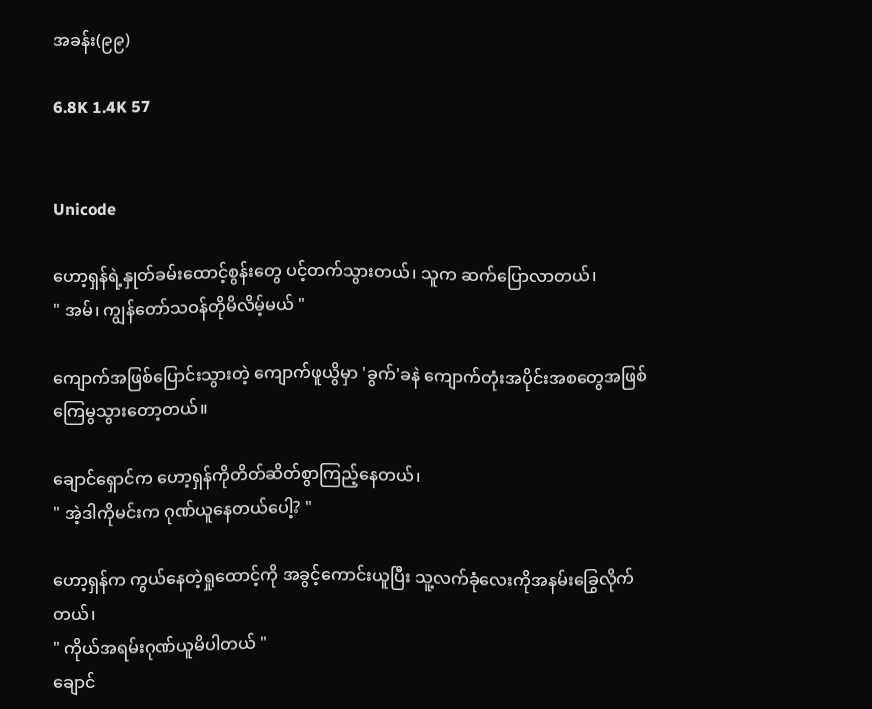အခန်း(၉၉)

6.8K 1.4K 57


Unicode

ဟော့ရှန်ရဲ့နှုတ်ခမ်းထောင့်စွန်းတွေ ပင့်တက်သွားတယ်၊ သူက ဆက်ပြောလာတယ်၊
" အမ်၊ ကျွန်‌တော်သဝန်တိုမိလိမ့်မယ် "

ကျောက်အဖြစ်ပြောင်းသွားတဲ့ ကျောက်ဖူယွိမှာ 'ခွက်'ခနဲ ကျောက်တုံးအပိုင်းအစတွေအဖြစ် ကြေမွသွားတော့တယ်။

ချောင်ရှောင်က ဟော့ရှန်ကိုတိတ်ဆိတ်စွာကြည့်နေတယ်၊
" အဲ့ဒါကိုမင်းက ဂုဏ်ယူနေတယ်ပေါ့? "

ဟော့ရှန်က ကွယ်နေတဲ့ရှုထောင့်ကို အခွင့်ကောင်းယူပြီး သူ့လက်ခုံလေးကိုအနမ်းခြွေလိုက်တယ်၊
" ကိုယ်အရမ်းဂုဏ်ယူမိပါတယ် "
ချောင်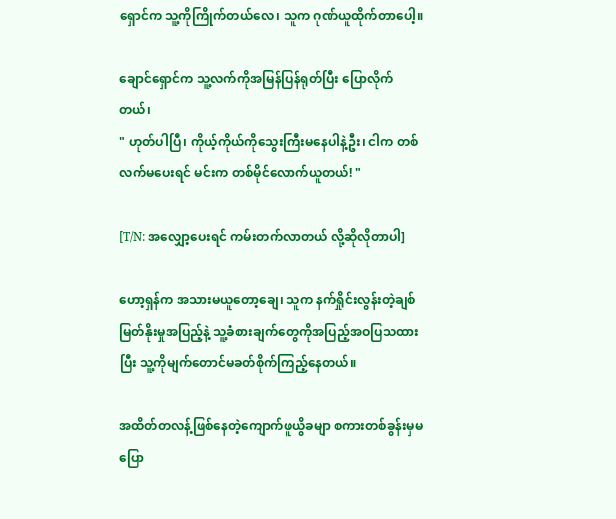ရှောင်က သူ့ကိုကြိုက်တယ်လေ၊ သူက ဂုဏ်ယူထိုက်‌တာပေါ့။

ချောင်ရှောင်က သူ့လက်ကိုအမြန်ပြန်ရုတ်ပြီး ပြောလိုက်တယ်၊
" ဟုတ်ပါပြီ၊ ကိုယ့်ကိုယ်ကိုသွေးကြီးမနေပါနဲ့ဦး၊ ငါက တစ်လက်မပေးရင် မင်းက တစ်မိုင်လောက်ယူတယ်! "

[T/N: အလျှော့ပေးရင် ကမ်းတက်လာတယ် လို့ဆိုလိုတာပါ]

ဟော့ရှန်က အသားမယူတော့ချေ၊ သူက နက်ရှိုင်းလွန်းတဲ့ချစ်မြတ်နိုးမှုအပြည့်နဲ့ သူ့ခံစားချက်တွေကိုအပြည့်အဝပြသထားပြီး သူ့ကိုမျက်တောင်မခတ်စိုက်ကြည့်နေတယ်။

အထိတ်တလန့်ဖြစ်နေတဲ့ကျောက်ဖူယွိခမျာ စကားတစ်ခွန်းမှမပြော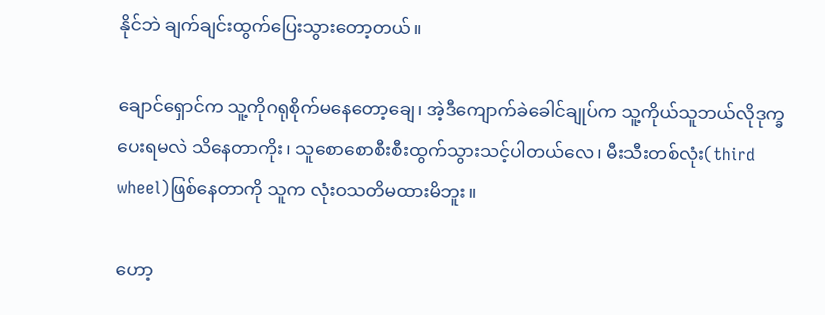နိုင်ဘဲ ချက်ချင်းထွက်ပြေးသွားတော့တယ်။

ချောင်ရှောင်က သူ့ကိုဂရုစိုက်မနေတော့ချေ၊ အဲ့ဒီကျောက်ခဲခေါင်ချုပ်က သူ့ကိုယ်သူဘယ်လိုဒုက္ခပေးရမလဲ သိနေတာကိုး၊ သူစောစောစီးစီးထွက်သွားသင့်ပါတယ်လေ၊ မီးသီးတစ်လုံး(third wheel)ဖြစ်နေတာကို သူက လုံးဝသတိမထားမိဘူး။

ဟော့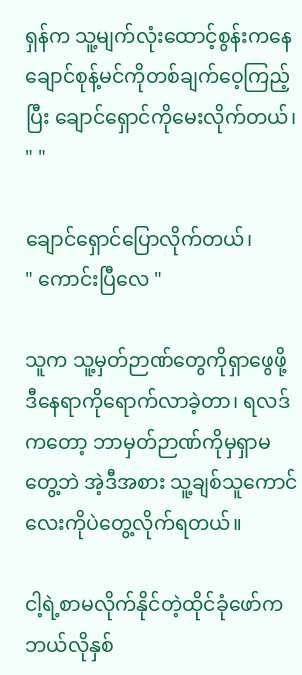ရှန်က သူ့မျက်လုံးထောင့်စွန်းကနေ ချောင်စုန့်မင်ကိုတစ်ချက်ဝေ့ကြည့်ပြီး ချောင်ရှောင်ကိုမေးလိုက်တယ်၊
" "

ချောင်ရှောင်ပြောလိုက်တယ်၊
" ကောင်းပြီလေ "

သူက သူ့မှတ်ဉာဏ်တွေကိုရှာဖွေဖို့ ဒီနေရာကိုရောက်လာခဲ့တာ၊ ရလဒ်ကတော့ ဘာမှတ်ဉာဏ်ကိုမှရှာမတွေ့ဘဲ အဲ့ဒီအစား သူ့ချစ်သူကောင်လေးကိုပဲတွေ့လိုက်ရတယ်။

ငါ့ရဲ့စာမလိုက်နိုင်တဲ့ထိုင်ခုံဖော်က ဘယ်လိုနှစ်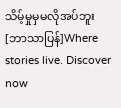သိမ့်မှုမှမလိုအပ်ဘူး [ဘာသာပြန်]Where stories live. Discover now